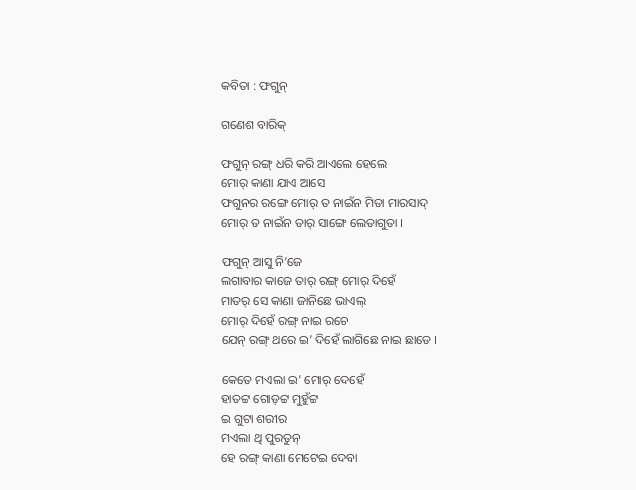କବିତା : ଫଗୁନ୍

ଗଣେଶ ବାରିକ୍

ଫଗୁନ୍ ରଙ୍ଗ୍ ଧରି କରି ଆଏଲେ ହେଲେ
ମୋର୍ କାଣା ଯାଏ ଆସେ
ଫଗୁନର ରଙ୍ଗେ ମୋର୍ ତ ନାଇଁନ ମିତା ମାରସାଦ୍
ମୋର୍ ତ ନାଇଁନ ତାର୍ ସାଙ୍ଗେ ଲେତାଗୁତା ।

ଫଗୁନ୍ ଆସୁ ନି’ଜେ
ଲଗାବାର କାଜେ ତାର୍ ରଙ୍ଗ୍ ମୋର୍ ଦିହେଁ
ମାତର୍ ସେ କାଣା ଜାନିଛେ ଭାଏଲ୍
ମୋର୍ ଦିହେଁ ରଙ୍ଗ୍ ନାଇ ରଚେ
ଯେନ୍ ରଙ୍ଗ୍ ଥରେ ଇ’ ଦିହେଁ ଲାଗିଛେ ନାଇ ଛାଡେ ।

କେତେ ମଏଲା ଇ’ ମୋର୍ ଦେହେଁ
ହାତଟ୍ଟ ଗୋଡ଼ଟ୍ଟ ମୁହୁଁଟ୍ଟ
ଇ ଗୁଟା ଶରୀର
ମଏଲା ଥି ପୁରତୁନ୍
ହେ ରଙ୍ଗ୍ କାଣା ମେଟେଇ ଦେବା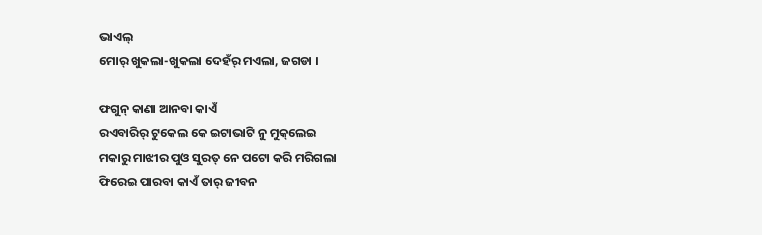ଭାଏଲ୍
ମୋର୍ ଖୁକଲା-ଖୁକଲା ଦେହଁର୍ ମଏଲା, ଜଗଡା ।

ଫଗୁନ୍ କାଣା ଆନବା କାଏଁ
ରଏବାରିର୍‌ ଟୁକେଲ କେ ଇଟାଭାଟି ନୁ ମୁକ୍‌ଲେଇ
ମକାରୁ ମାଝୀର ପୁଓ ସୁରତ୍ ନେ ପଟୋ କରି ମରିଗଲା
ଫିରେଇ ପାରବା କାଏଁ ତାର୍ ଜୀବନ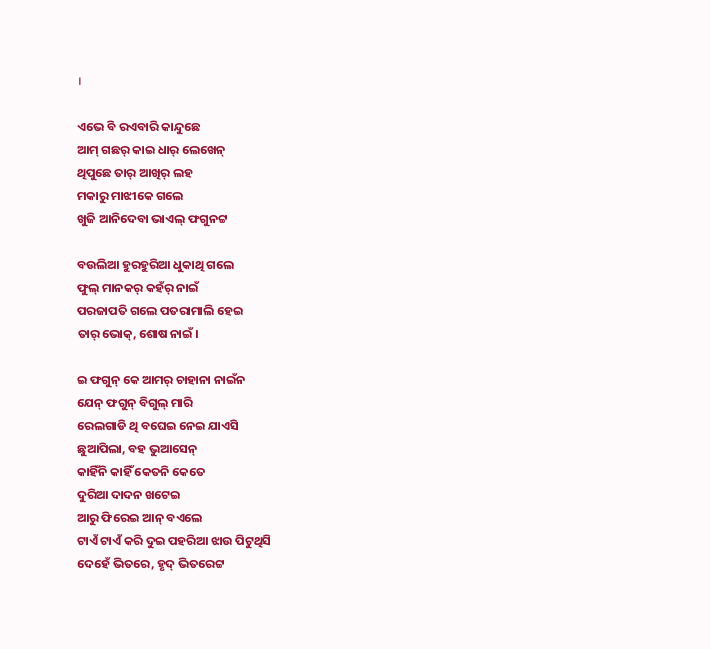।

ଏଭେ ବି ରଏବାରି କାନ୍ଦୁଛେ
ଆମ୍ ଗଛର୍ କାଇ ଧାର୍ ଲେଖେନ୍
ଥିପୁଛେ ତାର୍ ଆଖିର୍ ଲହ
ମକାରୁ ମାଝୀକେ ଗଲେ
ଖୁଜି ଆନିଦେବା ଭାଏଲ୍ ଫଗୁନଟ୍ଟ

ବଉଲିଆ ହୁରହୁରିଆ ଧୁକାଥି ଗଲେ
ଫୁଲ୍ ମାନକର୍ କହଁର୍ ନାଇଁ
ପରଜାପତି ଗଲେ ପତରାମାଲି ହେଇ
ତାର୍ ଭୋକ୍, ଶୋଷ ନାଇଁ ।

ଇ ଫଗୁନ୍ କେ ଆମର୍ ଚାହାନା ନାଇଁନ
ଯେନ୍ ଫଗୁନ୍ ବିଗୁଲ୍‌ ମାରି
ରେଲଗାଡି ଥି ବଘେଇ ନେଇ ଯାଏସି
ଛୁଆପିଲା, ବହ ଭୁଆସେନ୍
କାହିଁନି କାହିଁ କେତନି କେତେ
ଦୁରିଆ ଦାଦନ ଖଟେଇ
ଆରୁ ଫିରେଇ ଆନ୍ ବଏଲେ
ଟାଏଁ ଟାଏଁ କରି ଦୁଇ ପହରିଆ ଝାଉ ପିଟୁଥିସି
ଦେହେଁ ଭିତରେ, ହୃଦ୍ ଭିତରେଟ୍ଟ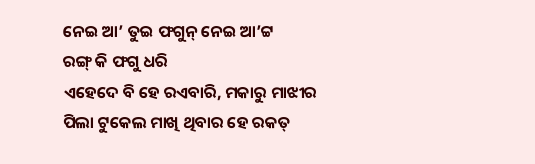ନେଇ ଆ’ ତୁଇ ଫଗୁନ୍ ନେଇ ଆ’ଟ୍ଟ
ରଙ୍ଗ୍ କି ଫଗୁ ଧରି
ଏହେଦେ ବି ହେ ରଏବାରି, ମକାରୁ ମାଝୀର
ପିଲା ଟୁକେଲ ମାଖି ଥିବାର ହେ ରକତ୍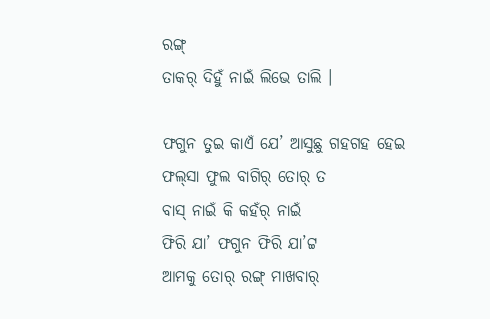ରଙ୍ଗ୍
ତାକର୍ ଦିହୁଁ ନାଇଁ ଲିଭେ ତାଲି ।

ଫଗୁନ ତୁଇ କାଏଁ ଯେ’ ଆସୁଛୁ ଗହଗହ ହେଇ
ଫଲ୍‌ସା ଫୁଲ ବାଗିର୍ ତୋର୍ ତ
ବାସ୍ ନାଇଁ କି କହଁର୍ ନାଇଁ
ଫିରି ଯା’ ଫଗୁନ ଫିରି ଯା’ଟ୍ଟ
ଆମକୁ ତୋର୍ ରଙ୍ଗ୍ ମାଖବାର୍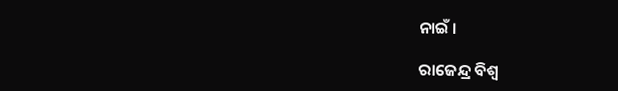ନାଇଁ ।

ରାଜେନ୍ଦ୍ର ବିଶ୍ୱ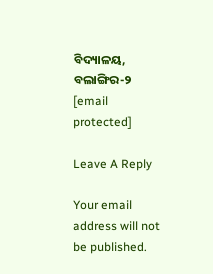ବିଦ୍ୟାଳୟ, ବଲାଙ୍ଗିର-୨
[email protected]

Leave A Reply

Your email address will not be published.